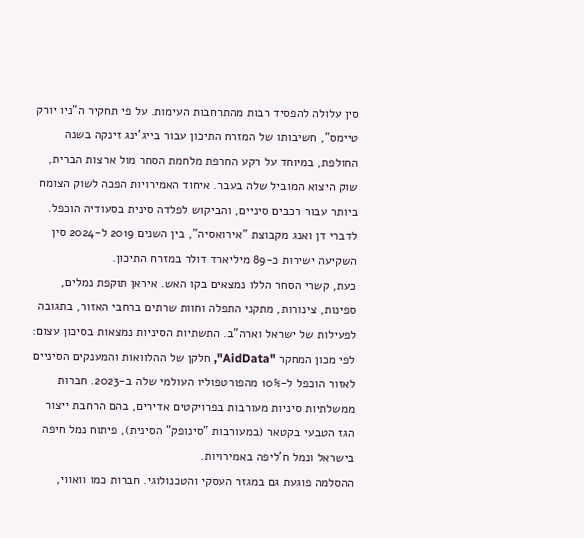סין עלולה להפסיד רבות מהתרחבות העימות. על פי תחקיר ה"ניו יורק טיימס", חשיבותו של המזרח התיכון עבור בייג'ינג זינקה בשנה החולפת, במיוחד על רקע החרפת מלחמת הסחר מול ארצות הברית, שוק היצוא המוביל שלה בעבר. איחוד האמירויות הפכה לשוק הצומח ביותר עבור רכבים סיניים, והביקוש לפלדה סינית בסעודיה הוכפל. לדברי דן ואנג מקבוצת "אירואסיה", בין השנים 2019 ל-2024 סין השקיעה ישירות כ-89 מיליארד דולר במזרח התיכון.
כעת, קשרי הסחר הללו נמצאים בקו האש. איראן תוקפת נמלים, ספינות, צינורות, מתקני התפלה וחוות שרתים ברחבי האזור, בתגובה לפעילות של ישראל וארה"ב. התשתיות הסיניות נמצאות בסיכון עצום: לפי מכון המחקר "AidData", חלקן של ההלוואות והמענקים הסיניים לאזור הוכפל ל-10% מהפורטפוליו העולמי שלה ב-2023. חברות ממשלתיות סיניות מעורבות בפרויקטים אדירים, בהם הרחבת ייצור הגז הטבעי בקטאר (במעורבות "סינופק" הסינית), פיתוח נמל חיפה בישראל ונמל ח'ליפה באמירויות.
ההסלמה פוגעת גם במגזר העסקי והטכנולוגי. חברות כמו וואווי,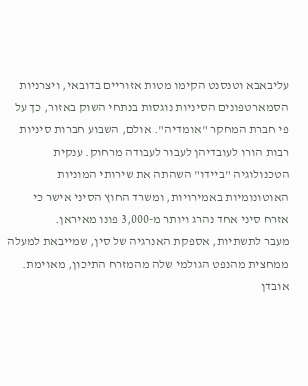עליבאבא וטנסנט הקימו מטות אזוריים בדובאי, ויצרניות הסמארטפונים הסיניות נוגסות בנתחי השוק באזור, כך על פי חברת המחקר "אומדיה". אולם, השבוע חברות סיניות רבות הורו לעובדיהן לעבור לעבודה מרחוק. ענקית הטכנולוגיה "ביידו" השהתה את שירותי המוניות האוטונומיות באמירויות, ומשרד החוץ הסיני אישר כי אזרח סיני אחד נהרג ויותר מ-3,000 פונו מאיראן.
מעבר לתשתיות, אספקת האנרגיה של סין, שמייבאת למעלה ממחצית מהנפט הגולמי שלה מהמזרח התיכון, מאוימת. אובדן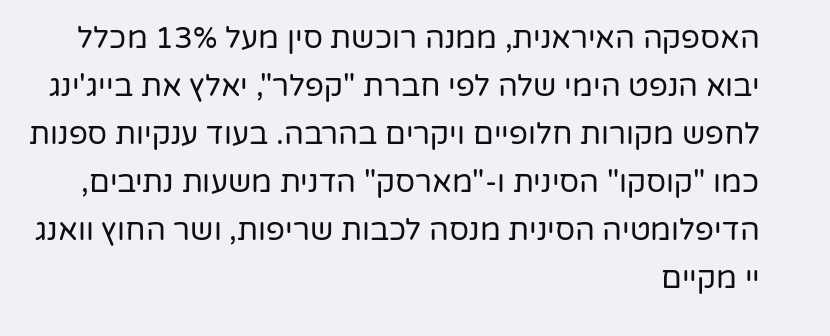האספקה האיראנית, ממנה רוכשת סין מעל 13% מכלל יבוא הנפט הימי שלה לפי חברת "קפלר", יאלץ את בייג'ינג לחפש מקורות חלופיים ויקרים בהרבה. בעוד ענקיות ספנות כמו "קוסקו" הסינית ו-"מארסק" הדנית משעות נתיבים, הדיפלומטיה הסינית מנסה לכבות שריפות, ושר החוץ וואנג יי מקיים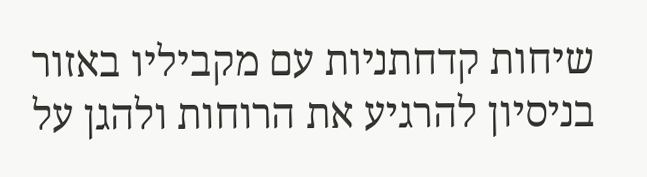שיחות קדחתניות עם מקביליו באזור בניסיון להרגיע את הרוחות ולהגן על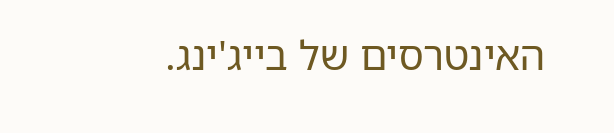האינטרסים של בייג'ינג.